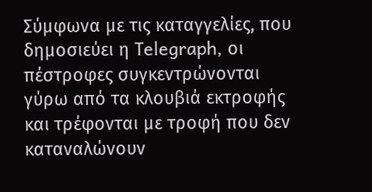Σύμφωνα με τις καταγγελίες, που δημοσιεύει η Τelegraph, οι πέστροφες συγκεντρώνονται γύρω από τα κλουβιά εκτροφής και τρέφονται με τροφή που δεν καταναλώνουν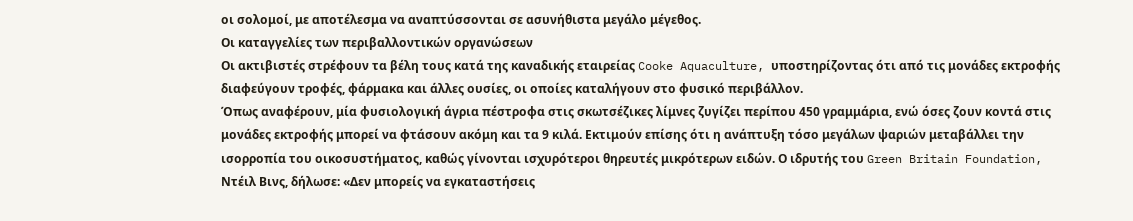οι σολομοί, με αποτέλεσμα να αναπτύσσονται σε ασυνήθιστα μεγάλο μέγεθος.
Οι καταγγελίες των περιβαλλοντικών οργανώσεων
Οι ακτιβιστές στρέφουν τα βέλη τους κατά της καναδικής εταιρείας Cooke Aquaculture, υποστηρίζοντας ότι από τις μονάδες εκτροφής διαφεύγουν τροφές, φάρμακα και άλλες ουσίες, οι οποίες καταλήγουν στο φυσικό περιβάλλον.
Όπως αναφέρουν, μία φυσιολογική άγρια πέστροφα στις σκωτσέζικες λίμνες ζυγίζει περίπου 450 γραμμάρια, ενώ όσες ζουν κοντά στις μονάδες εκτροφής μπορεί να φτάσουν ακόμη και τα 9 κιλά. Εκτιμούν επίσης ότι η ανάπτυξη τόσο μεγάλων ψαριών μεταβάλλει την ισορροπία του οικοσυστήματος, καθώς γίνονται ισχυρότεροι θηρευτές μικρότερων ειδών. Ο ιδρυτής του Green Britain Foundation, Ντέιλ Βινς, δήλωσε: «Δεν μπορείς να εγκαταστήσεις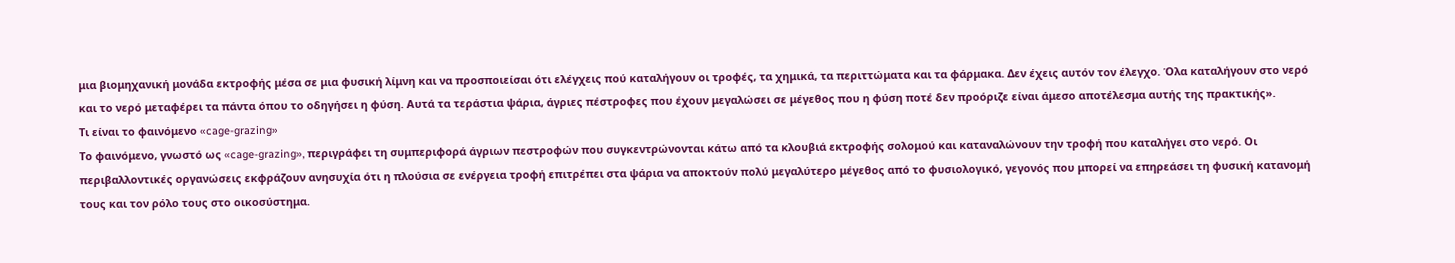μια βιομηχανική μονάδα εκτροφής μέσα σε μια φυσική λίμνη και να προσποιείσαι ότι ελέγχεις πού καταλήγουν οι τροφές, τα χημικά, τα περιττώματα και τα φάρμακα. Δεν έχεις αυτόν τον έλεγχο. Όλα καταλήγουν στο νερό και το νερό μεταφέρει τα πάντα όπου το οδηγήσει η φύση. Αυτά τα τεράστια ψάρια, άγριες πέστροφες που έχουν μεγαλώσει σε μέγεθος που η φύση ποτέ δεν προόριζε είναι άμεσο αποτέλεσμα αυτής της πρακτικής».
Τι είναι το φαινόμενο «cage-grazing»
Το φαινόμενο, γνωστό ως «cage-grazing», περιγράφει τη συμπεριφορά άγριων πεστροφών που συγκεντρώνονται κάτω από τα κλουβιά εκτροφής σολομού και καταναλώνουν την τροφή που καταλήγει στο νερό. Οι περιβαλλοντικές οργανώσεις εκφράζουν ανησυχία ότι η πλούσια σε ενέργεια τροφή επιτρέπει στα ψάρια να αποκτούν πολύ μεγαλύτερο μέγεθος από το φυσιολογικό, γεγονός που μπορεί να επηρεάσει τη φυσική κατανομή τους και τον ρόλο τους στο οικοσύστημα.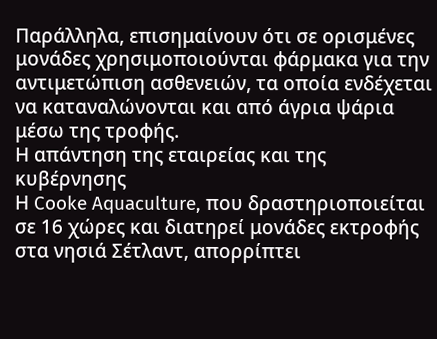Παράλληλα, επισημαίνουν ότι σε ορισμένες μονάδες χρησιμοποιούνται φάρμακα για την αντιμετώπιση ασθενειών, τα οποία ενδέχεται να καταναλώνονται και από άγρια ψάρια μέσω της τροφής.
Η απάντηση της εταιρείας και της κυβέρνησης
Η Cooke Aquaculture, που δραστηριοποιείται σε 16 χώρες και διατηρεί μονάδες εκτροφής στα νησιά Σέτλαντ, απορρίπτει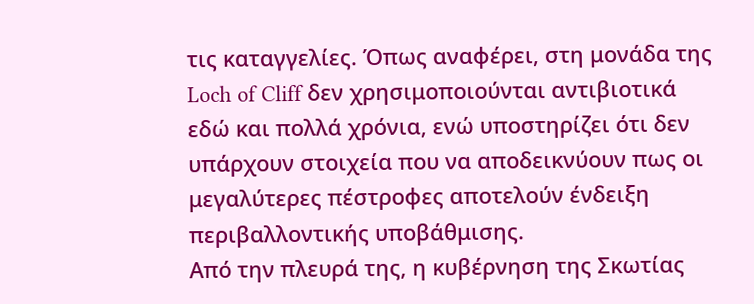τις καταγγελίες. Όπως αναφέρει, στη μονάδα της Loch of Cliff δεν χρησιμοποιούνται αντιβιοτικά εδώ και πολλά χρόνια, ενώ υποστηρίζει ότι δεν υπάρχουν στοιχεία που να αποδεικνύουν πως οι μεγαλύτερες πέστροφες αποτελούν ένδειξη περιβαλλοντικής υποβάθμισης.
Από την πλευρά της, η κυβέρνηση της Σκωτίας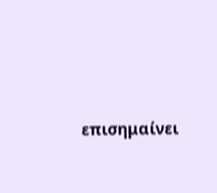επισημαίνει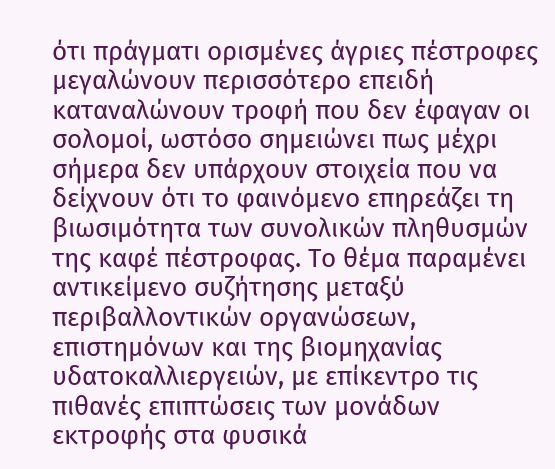ότι πράγματι ορισμένες άγριες πέστροφες μεγαλώνουν περισσότερο επειδή καταναλώνουν τροφή που δεν έφαγαν οι σολομοί, ωστόσο σημειώνει πως μέχρι σήμερα δεν υπάρχουν στοιχεία που να δείχνουν ότι το φαινόμενο επηρεάζει τη βιωσιμότητα των συνολικών πληθυσμών της καφέ πέστροφας. Το θέμα παραμένει αντικείμενο συζήτησης μεταξύ περιβαλλοντικών οργανώσεων, επιστημόνων και της βιομηχανίας υδατοκαλλιεργειών, με επίκεντρο τις πιθανές επιπτώσεις των μονάδων εκτροφής στα φυσικά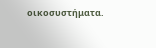οικοσυστήματα.